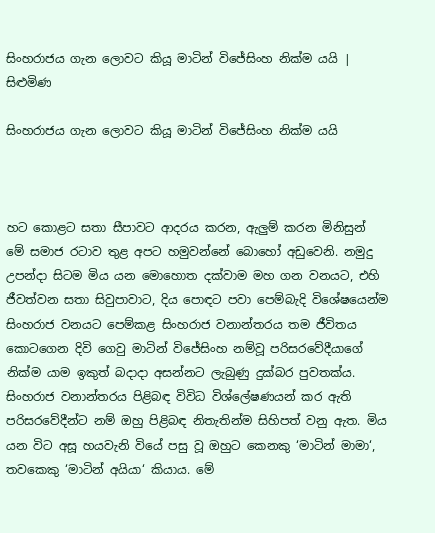සිංහරාජය ගැන ලොවට කියූ මාටින් විජේසිංහ නික්ම යයි | සිළුමිණ

සිංහරාජය ගැන ලොවට කියූ මාටින් විජේසිංහ නික්ම යයි



හට කොළට සතා සීපාවට ආදරය කරන, ඇලුම් කරන මිනිසුන් මේ සමාජ රටාව තුළ අපට හමුවන්නේ බොහෝ අඩුවෙනි. නමුදු උපන්දා සිටම මිය යන මොහොත දක්වාම මහ ගන වනයට, එහි ජීවත්වන සතා සිවුපාවාට, දිය පොඳට පවා පෙම්බැදි විශේෂයෙන්ම සිංහරාජ වනයට පෙම්කළ සිංහරාජ වනාන්තරය තම ජීවිතය කොටගෙන දිවි ගෙවු මාටින් විජේසිංහ නම්වූ පරිසරවේදීයාගේ නික්ම යාම ඉකුත් බදාදා අසන්නට ලැබුණු දුක්බර පුවතක්ය. සිංහරාජ වනාන්තරය පිළිබඳ විවිධ විශ්ලේෂණයන් කර ඇති පරිසරවේදීන්ට නම් ඔහු පිළිබඳ නිතැතින්ම සිහිපත් වනු ඇත. මිය යන විට අසූ හයවැනි වියේ පසු වූ ඔහුට කෙනකු ‘මාටින් මාමා‘, තවකෙකු ‘මාටින් අයියා‘ කියාය. මේ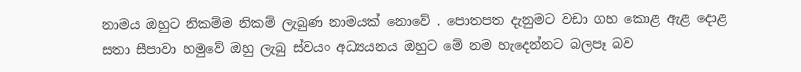නාමය ඔහුට නිකම්ම නිකම් ලැබුණ නාමයක් නොවේ . පොතපත දැනුමට වඩා ගහ කොළ ඇළ දොළ සතා සීපාවා හමුවේ ඔහු ලැබු ස්වයං අධ්‍යයනය ඔහුට මේ නම හැදෙන්නට බලපෑ බව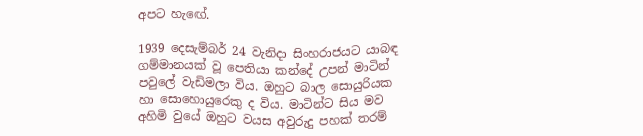අපට හැඟේ.

1939 දෙසැම්බර් 24 වැනිදා සිංහරාජයට යාබඳ ගම්මානයක් වූ පෙතියා කන්දේ උපන් මාටින් පවුලේ වැඩිමලා විය. ඔහුට බාල සොයුරියක හා සොහොයුරෙකු ද විය. මාටින්ට සිය මව අහිමි වුයේ ඔහුට වයස අවුරුදු පහක් තරම්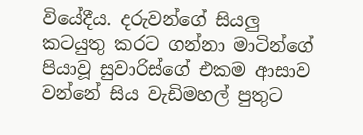වියේදීය. දරුවන්ගේ සියලු කටයුතු කරට ගන්නා මාටින්ගේ පියාවූ සුවාරිස්ගේ එකම ආසාව වන්නේ සිය වැඩිමහල් පුතුට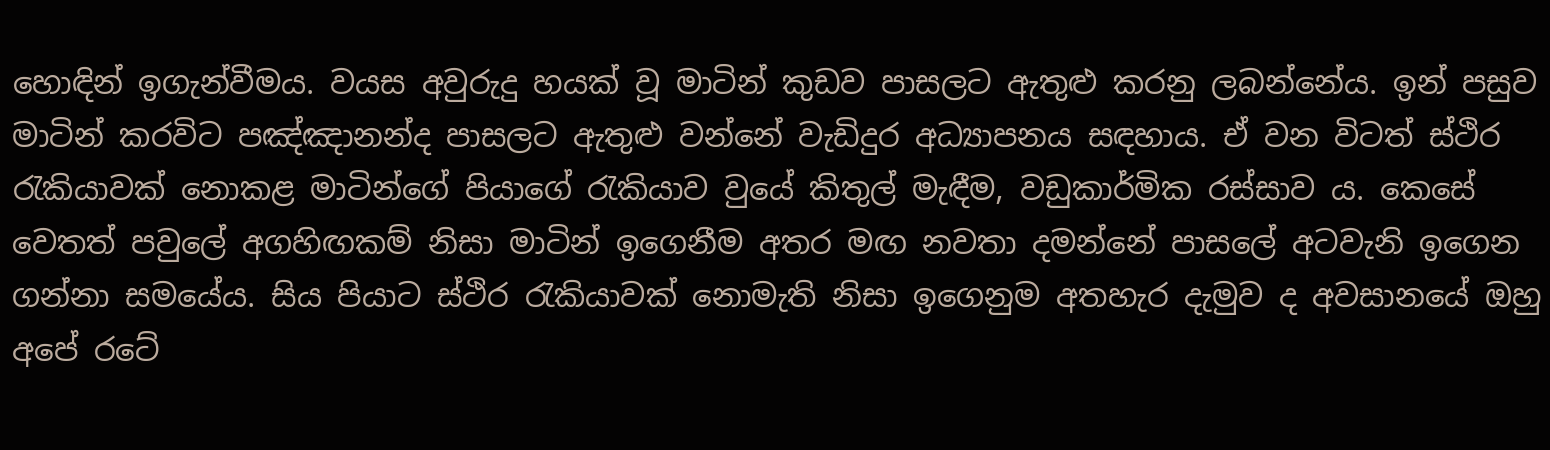හොඳින් ඉගැන්වීමය. වයස අවුරුදු හයක් වූ මාටින් කුඩව පාසලට ඇතුළු කරනු ලබන්නේය. ඉන් පසුව මාටින් කරවිට පඤ්ඤානන්ද පාසලට ඇතුළු වන්නේ වැඩිදුර අධ්‍යාපනය සඳහාය. ඒ වන විටත් ස්ථිර රැකියාවක් නොකළ මාටින්ගේ පියාගේ රැකියාව වුයේ කිතුල් මැඳීම, වඩුකාර්මික රස්සාව ය. කෙසේ වෙතත් පවුලේ අගහිඟකම් නිසා මාටින් ඉගෙනීම අතර මඟ නවතා දමන්නේ පාසලේ අටවැනි ඉගෙන ගන්නා සමයේය. සිය පියාට ස්ථිර රැකියාවක් නොමැති නිසා ඉගෙනුම අතහැර දැමුව ද අවසානයේ ඔහු අපේ රටේ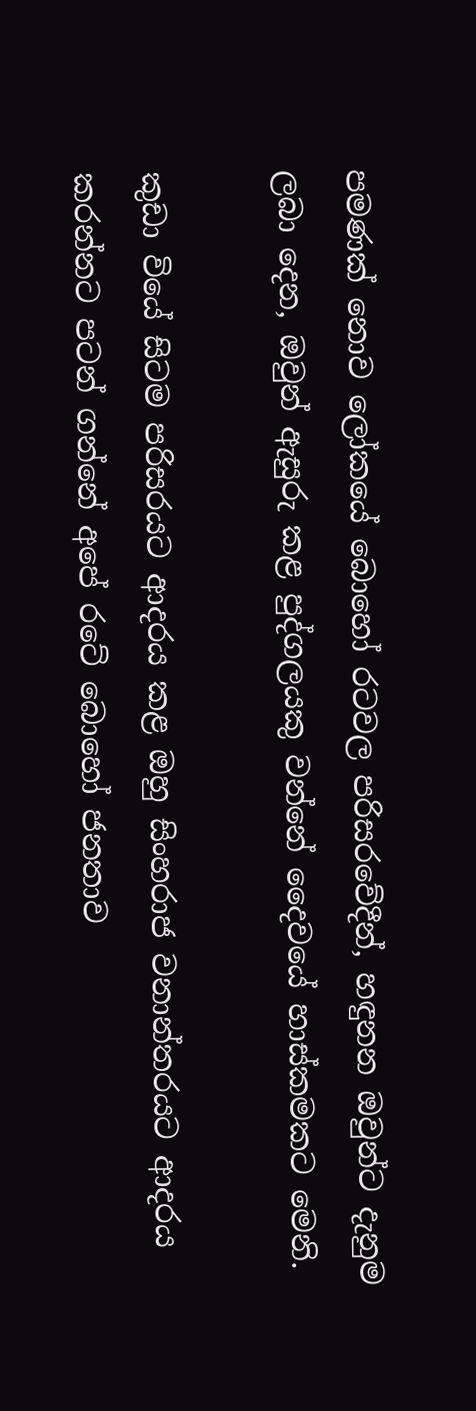පමණක් නොව ලෝකයේ බොහෝ රටවල පරිසරවේදීන්, හඳුනන ඔවුන්ට දැනුම ලබා දෙන, ඔවුන් ඇසුරු කළ පුද්ගලයකු වන්නේ දෛවයේ හාස්කමකට මෙනි.

කුඩා වියේ සිටම පරිසරයට ආදරය කළ ඔහු සිංහරාජ වනාන්තරයට ආදරය කරන්නට පටන් ගන්නේ අපේ රටේ බොහෝ ජනතාව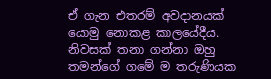ඒ ගැන එතරම් අවදානයක් යොමු නොකළ කාලයේදීය. නිවසක් තනා ගන්නා ඔහු තමන්ගේ ගමේ ම තරුණියක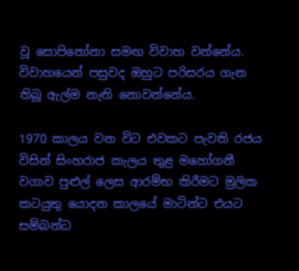වූ සොපිනෝනා සමඟ විවාහ වන්නේය. විවාහයෙන් පසුවද ඔහුට පරිසරය ගැන තිබූ ඇල්ම නැති නොවන්නේය.

1970 කාලය වන විට එවකට පැවති රජය විසින් සිංහරාජ කැලය තුළ මහෝගනී වගාව පුළුල් ලෙස ආරම්භ කිරීමට මුලික කටයුතු යොදන කාලයේ මාටින්ට එයට සම්බන්ධ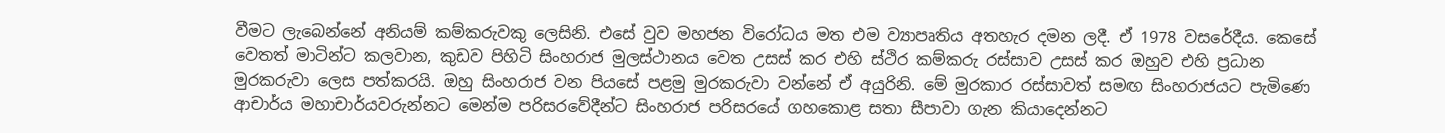වීමට ලැබෙන්නේ අනියම් කම්කරුවකු ලෙසිනි. එසේ වුව මහජන විරෝධය මත එම ව්‍යාපෘතිය අතහැර දමන ලදී. ඒ 1978 වසරේදීය. කෙසේ වෙතත් මාටින්ට කලවාන, කුඩව පිහිටි සිංහරාජ මුලස්ථානය වෙත උසස් කර එහි ස්ථිර කම්කරු රස්සාව උසස් කර ඔහුව එහි ප්‍රධාන මුරකරුවා ලෙස පත්කරයි. ඔහු සිංහරාජ වන පියසේ පළමු මුරකරුවා වන්නේ ඒ අයුරිනි. මේ මුරකාර රස්සාවත් සමඟ සිංහරාජයට පැමිණෙ ආචාර්ය මහාචාර්යවරුන්නට මෙන්ම පරිසරවේදීන්ට සිංහරාජ පරිසරයේ ගහකොළ සතා සීපාවා ගැන කියාදෙන්නට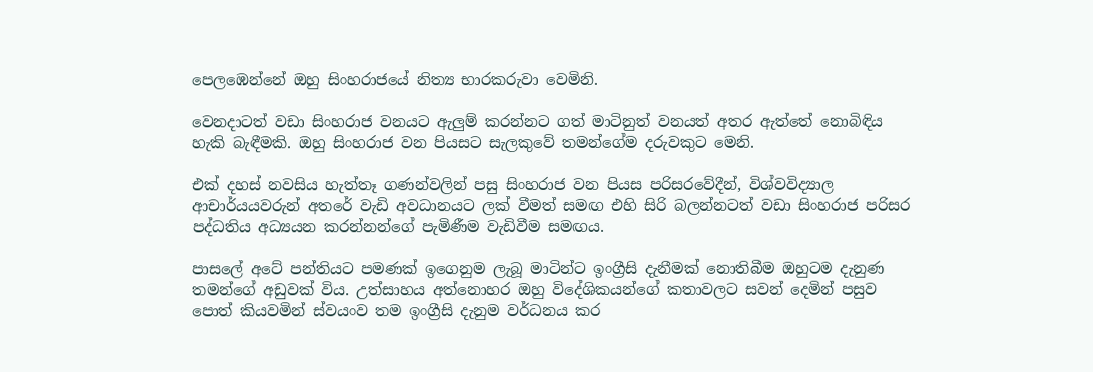පෙලඹෙන්නේ ඔහු සිංහරාජයේ නිත්‍ය භාරකරුවා වෙමිනි.

වෙනදාටත් වඩා සිංහරාජ වනයට ඇලුම් කරන්නට ගත් මාටිනුත් වනයත් අතර ඇත්තේ නොබිඳිය හැකි බැඳීමකි. ඔහු සිංහරාජ වන පියසට සැලකුවේ තමන්ගේම දරුවකුට මෙනි.

එක් දහස් නවසිය හැත්තෑ ගණන්වලින් පසු සිංහරාජ වන පියස පරිසරවේදීන්, විශ්වවිද්‍යාල ආචාර්යයවරුන් අතරේ වැඩි අවධානයට ලක් වීමත් සමඟ එහි සිරි බලන්නටත් වඩා සිංහරාජ පරිසර පද්ධතිය අධ්‍යයන කරන්නන්ගේ පැමිණීම වැඩිවීම සමඟය.

පාසලේ අටේ පන්තියට පමණක් ඉගෙනුම ලැබූ මාටින්ට ඉංග්‍රීසි දැනීමක් නොතිබීම ඔහුටම දැනුණ තමන්ගේ අඩුවක් විය. උත්සාහය අත්නොහර ඔහු විදේශිකයන්ගේ කතාවලට සවන් දෙමින් පසුව පොත් කියවමින් ස්වයංව තම ඉංග්‍රීසි දැනුම වර්ධනය කර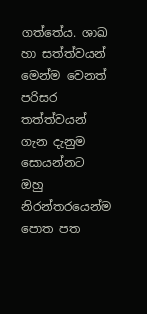ගත්තේය. ශාඛ හා සත්ත්වයන් මෙන්ම වෙනත් පරිසර තත්ත්වයන් ගැන දැනුම සොයන්නට ඔහු නිරන්තරයෙන්ම පොත පත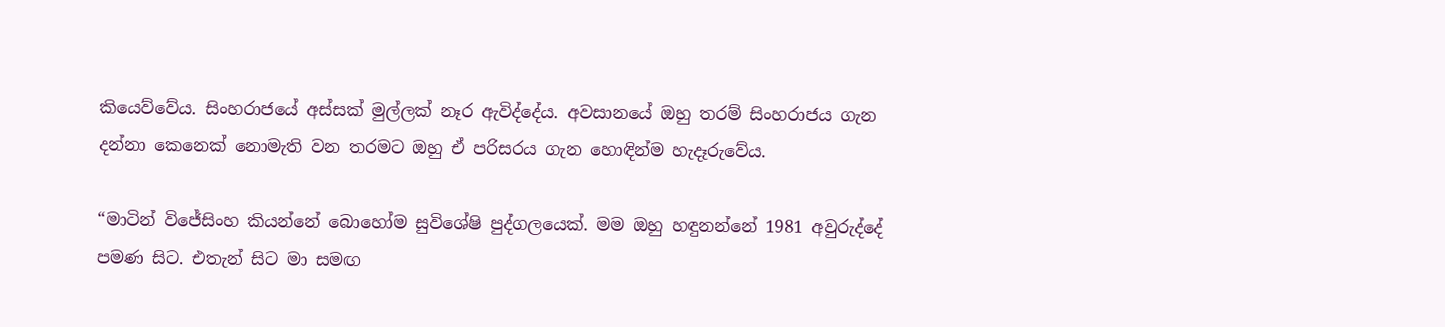කියෙව්වේය. සිංහරාජයේ අස්සක් මුල්ලක් නෑර ඇවිද්දේය. අවසානයේ ඔහු තරම් සිංහරාජය ගැන දන්නා කෙනෙක් නොමැති වන තරමට ඔහු ඒ පරිසරය ගැන හොඳින්ම හැදෑරුවේය.

“මාටින් විජේසිංහ කියන්නේ බොහෝම සුවිශේෂි පුද්ගලයෙක්. මම ඔහු හඳුනන්නේ 1981 අවුරුද්දේ පමණ සිට. එතැන් සිට මා සමඟ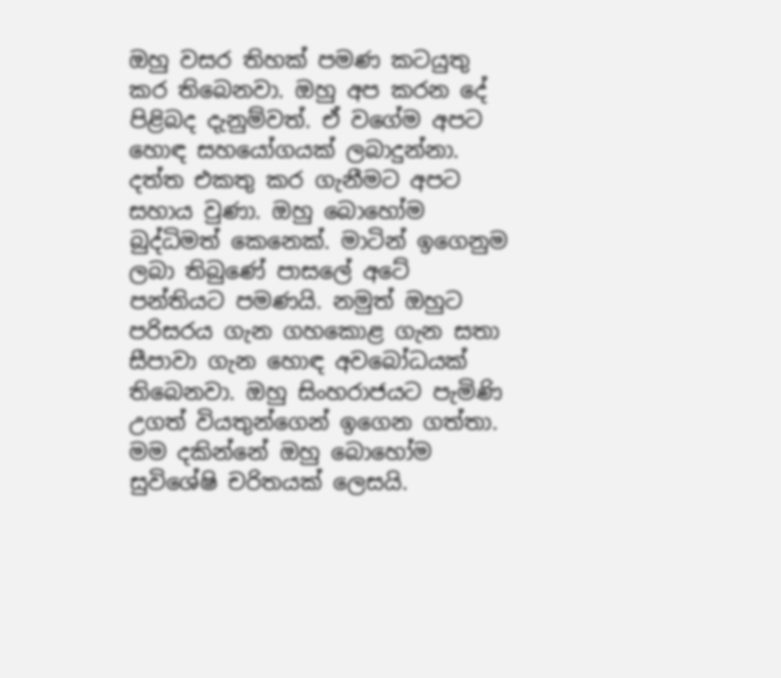ඔහු වසර තිහක් පමණ කටයුතු කර තිබෙනවා. ඔහු අප කරන දේ පිළිබද දැනුම්වත්. ඒ වගේම අපට හොඳ සහයෝගයක් ලබාදුන්නා. දත්ත එකතු කර ගැනීමට අපට සහාය වුණා. ඔහු බොහෝම බුද්ධිමත් කෙනෙක්. මාටින් ඉගෙනුම ලබා තිබුණේ පාසලේ අටේ පන්තියට පමණයි. නමුත් ඔහුට පරිසරය ගැන ගහකොළ ගැන සතා සීපාවා ගැන හොඳ අවබෝධයක් තිබෙනවා. ඔහු සිංහරාජයට පැමිණි උගත් වියතුන්ගෙන් ඉගෙන ගත්තා. මම දකින්නේ ඔහු බොහෝම සුවිශේෂි චරිතයක් ලෙසයි.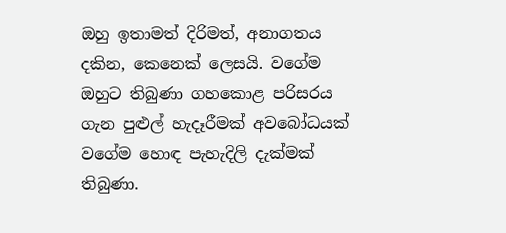ඔහු ඉතාමත් දිරිමත්, අනාගතය දකින, කෙනෙක් ලෙසයි. වගේම ඔහුට තිබුණා ගහකොළ පරිසරය ගැන පුළුල් හැදෑරීමක් අවබෝධයක් වගේම හොඳ පැහැදිලි දැක්මක් තිබුණා.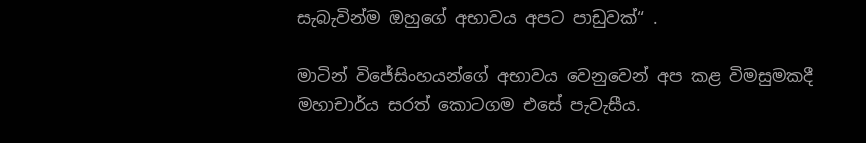සැබැවින්ම ඔහුගේ අභාවය අපට පාඩුවක්“ .

මාටින් විජේසිංහයන්ගේ අභාවය වෙනුවෙන් අප කළ විමසුමකදී මහාචාර්ය සරත් කොටගම එසේ පැවැසීය.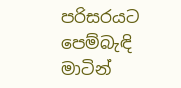පරිසරයට පෙම්බැඳි මාටින්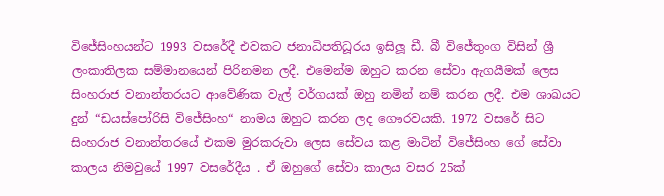විජේසිංහයන්ට 1993 වසරේදී එවකට ජනාධිපතිධූරය ඉසිලූ ඩී. බී විජේතුංග විසින් ශ්‍රී ලංකාතිලක සම්මානයෙන් පිරිනමන ලදී. එමෙන්ම ඔහුට කරන සේවා ඇගයීමක් ලෙස සිංහරාජ වනාන්තරයට ආවේණික වැල් වර්ගයක් ඔහු නමින් නම් කරන ලදී. එම ශාඛයට දුන් “ඩයස්පෝරිසි විජේසිංහ“ නාමය ඔහුට කරන ලද ගෞරවයකි. 1972 වසරේ සිට සිංහරාජ වනාන්තරයේ එකම මුරකරුවා ලෙස සේවය කළ මාටින් විජේසිංහ ගේ සේවා කාලය නිමවුයේ 1997 වසරේදීය . ඒ ඔහුගේ සේවා කාලය වසර 25ක්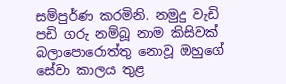සම්පුර්ණ කරමිනි. නමුදු වැඩි පඩි ගරු නම්බූ නාම කිසිවක් බලාපොරොත්තු නොවූ ඔහුගේ සේවා කාලය තුළ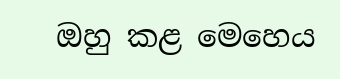ඔහු කළ මෙහෙය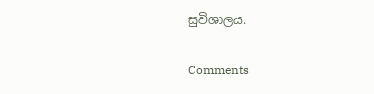සුවිශාලය.

Comments